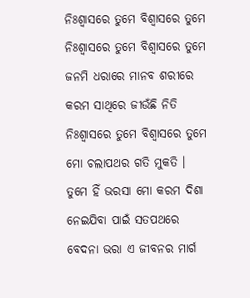ନିଃଶ୍ବାସରେ ତୁମେ ବିଶ୍ବାସରେ ତୁମେ
ନିଃଶ୍ବାସରେ ତୁମେ ବିଶ୍ବାସରେ ତୁମେ
ଜନମି ଧରାରେ ମାନବ ଶରୀରେ
କରମ ସାଥିରେ ଜୀଉଁଛି ନିତି
ନିଃଶ୍ବାସରେ ତୁମେ ବିଶ୍ବାସରେ ତୁମେ
ମୋ ଚଲାପଥର ଗତି ମୁକତି ।
ତୁମେ ହିଁ ଭରସା ମୋ କରମ ଦିଶା
ନେଇଯିବା ପାଇଁ ସତପଥରେ
ବେଦନା ଭରା ଏ ଜୀବନର ମାର୍ଗ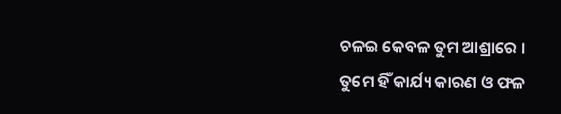ଚଳଇ କେବଳ ତୁମ ଆଶ୍ରାରେ ।
ତୁମେ ହିଁ କାର୍ଯ୍ୟ କାରଣ ଓ ଫଳ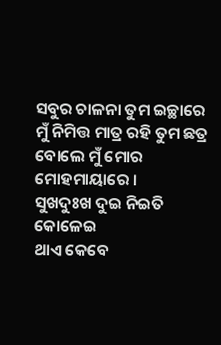ସବୁର ଚାଳନା ତୁମ ଇଚ୍ଛାରେ
ମୁଁ ନିମିତ୍ତ ମାତ୍ର ରହି ତୁମ ଛତ୍ର
ବୋଲେ ମୁଁ ମୋର ମୋହମାୟାରେ ।
ସୁଖଦୁଃଖ ଦୁଇ ନିଇତି କୋଳେଇ
ଥାଏ କେବେ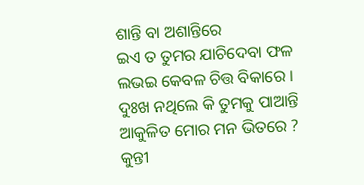ଶାନ୍ତି ବା ଅଶାନ୍ତିରେ
ଇଏ ତ ତୁମର ଯାଚିଦେବା ଫଳ
ଲଭଇ କେବଳ ଚିତ୍ତ ବିକାରେ ।
ଦୁଃଖ ନଥିଲେ କି ତୁମକୁ ପାଆନ୍ତି
ଆକୁଳିତ ମୋର ମନ ଭିତରେ ?
କୁନ୍ତୀ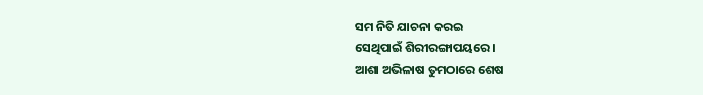ସମ ନିତି ଯାଚନା କରଇ
ସେଥିପାଇଁ ଶିରୀରଙ୍ଗାପୟରେ ।
ଆଶା ଅଭିଳାଷ ତୁମଠାରେ ଶେଷ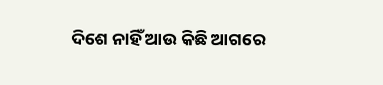ଦିଶେ ନାହିଁ ଆଉ କିଛି ଆଗରେ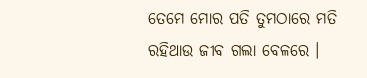ତେମେ ମୋର ପତି ତୁମଠାରେ ମତି
ରହିଥାଉ ଜୀବ ଗଲା ବେଳରେ ।